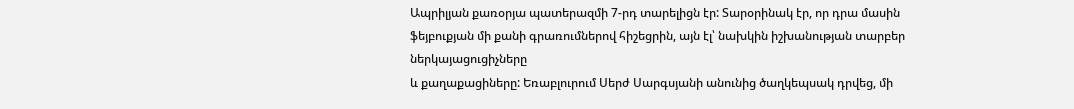Ապրիլյան քառօրյա պատերազմի 7-րդ տարելիցն էր: Տարօրինակ էր, որ դրա մասին ֆեյբուքյան մի քանի գրառումներով հիշեցրին, այն էլ՝ նախկին իշխանության տարբեր ներկայացուցիչները
և քաղաքացիները: Եռաբլուրում Սերժ Սարգսյանի անունից ծաղկեպսակ դրվեց, մի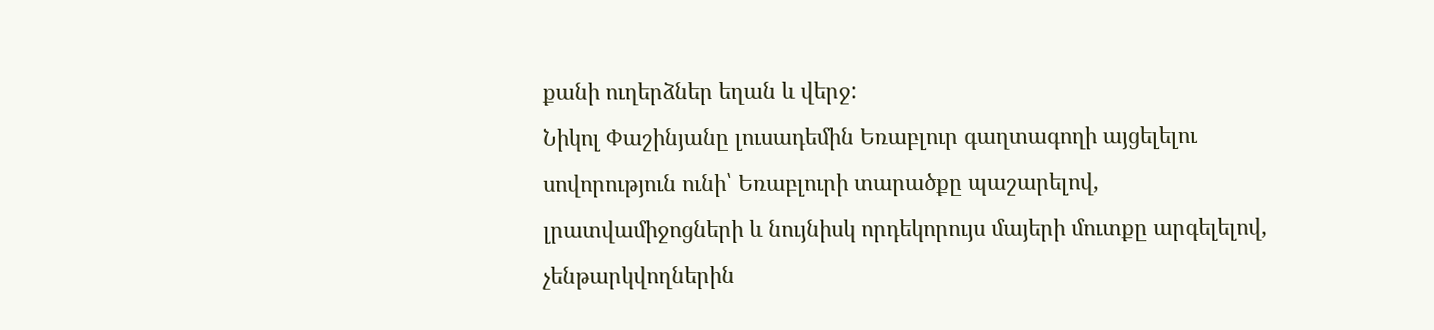քանի ուղերձներ եղան և վերջ:
Նիկոլ Փաշինյանը լուսադեմին Եռաբլուր գաղտագողի այցելելու սովորություն ունի՝ Եռաբլուրի տարածքը պաշարելով, լրատվամիջոցների և նույնիսկ որդեկորույս մայերի մուտքը արգելելով, չենթարկվողներին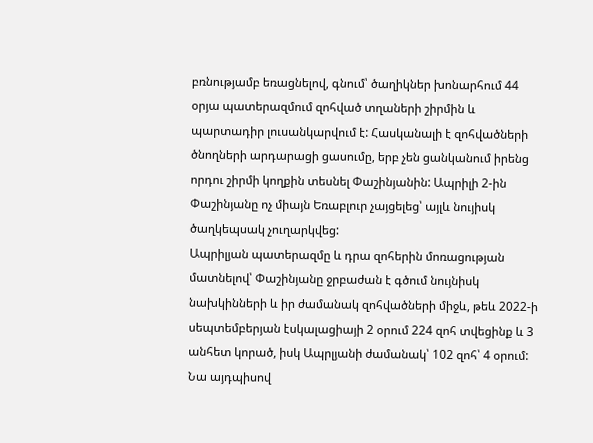բռնությամբ եռացնելով, գնում՝ ծաղիկներ խոնարհում 44 օրյա պատերազմում զոհված տղաների շիրմին և պարտադիր լուսանկարվում է: Հասկանալի է զոհվածների ծնողների արդարացի ցասումը, երբ չեն ցանկանում իրենց որդու շիրմի կողքին տեսնել Փաշինյանին: Ապրիլի 2-ին Փաշինյանը ոչ միայն Եռաբլուր չայցելեց՝ այլև նույիսկ ծաղկեպսակ չուղարկվեց:
Ապրիլյան պատերազմը և դրա զոհերին մոռացության մատնելով՝ Փաշինյանը ջրբաժան է գծում նույնիսկ նախկինների և իր ժամանակ զոհվածների միջև, թեև 2022-ի սեպտեմբերյան էսկալացիայի 2 օրում 224 զոհ տվեցինք և 3 անհետ կորած, իսկ Ապրլյանի ժամանակ՝ 102 զոհ՝ 4 օրում: Նա այդպիսով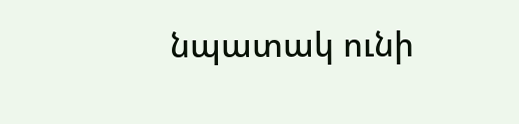նպատակ ունի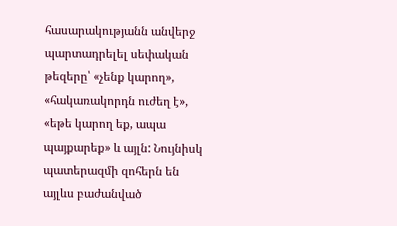հասարակությանն անվերջ պարտադրելել սեփական թեզերը՝ «չենք կարող», «հակառակորդն ուժեղ է», «եթե կարող եք, ապա պայքարեք» և այլն: Նույնիսկ պատերազմի զոհերն են այլևս բաժանված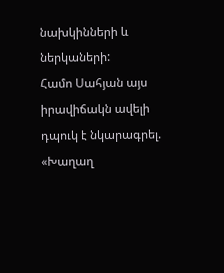նախկինների և ներկաների:
Համո Սահյան այս իրավիճակն ավելի դպուկ է նկարագրել.
«Խաղաղ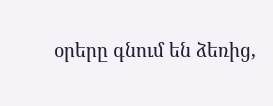օրերը գնում են ձեռից,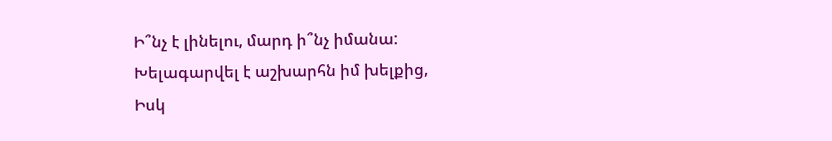Ի՞նչ է լինելու, մարդ ի՞նչ իմանա:
Խելագարվել է աշխարհն իմ խելքից,
Իսկ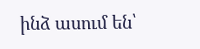ինձ ասում են՝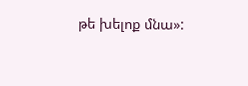թե խելոք մնա»: